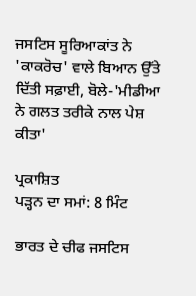ਜਸਟਿਸ ਸੂਰਿਆਕਾਂਤ ਨੇ 'ਕਾਕਰੋਚ' ਵਾਲੇ ਬਿਆਨ ਉੱਤੇ ਦਿੱਤੀ ਸਫ਼ਾਈ, ਬੋਲੇ-'ਮੀਡੀਆ ਨੇ ਗਲਤ ਤਰੀਕੇ ਨਾਲ ਪੇਸ਼ ਕੀਤਾ'

ਪ੍ਰਕਾਸ਼ਿਤ
ਪੜ੍ਹਨ ਦਾ ਸਮਾਂ: 8 ਮਿੰਟ

ਭਾਰਤ ਦੇ ਚੀਫ ਜਸਟਿਸ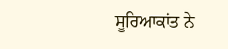ਸੂਰਿਆਕਾਂਤ ਨੇ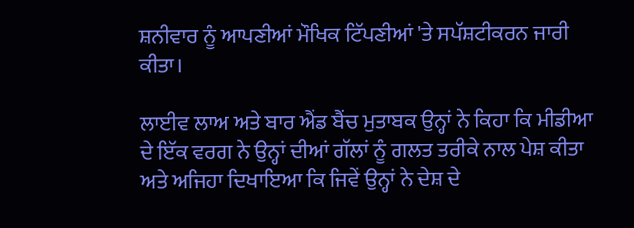ਸ਼ਨੀਵਾਰ ਨੂੰ ਆਪਣੀਆਂ ਮੌਖਿਕ ਟਿੱਪਣੀਆਂ 'ਤੇ ਸਪੱਸ਼ਟੀਕਰਨ ਜਾਰੀ ਕੀਤਾ।

ਲਾਈਵ ਲਾਅ ਅਤੇ ਬਾਰ ਐਂਡ ਬੈਂਚ ਮੁਤਾਬਕ ਉਨ੍ਹਾਂ ਨੇ ਕਿਹਾ ਕਿ ਮੀਡੀਆ ਦੇ ਇੱਕ ਵਰਗ ਨੇ ਉਨ੍ਹਾਂ ਦੀਆਂ ਗੱਲਾਂ ਨੂੰ ਗਲਤ ਤਰੀਕੇ ਨਾਲ ਪੇਸ਼ ਕੀਤਾ ਅਤੇ ਅਜਿਹਾ ਦਿਖਾਇਆ ਕਿ ਜਿਵੇਂ ਉਨ੍ਹਾਂ ਨੇ ਦੇਸ਼ ਦੇ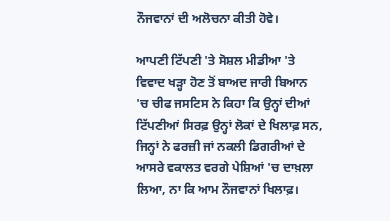ਨੌਜਵਾਨਾਂ ਦੀ ਅਲੋਚਨਾ ਕੀਤੀ ਹੋਵੇ।

ਆਪਣੀ ਟਿੱਪਣੀ 'ਤੇ ਸੋਸ਼ਲ ਮੀਡੀਆ 'ਤੇ ਵਿਵਾਦ ਖੜ੍ਹਾ ਹੋਣ ਤੋਂ ਬਾਅਦ ਜਾਰੀ ਬਿਆਨ 'ਚ ਚੀਫ ਜਸਟਿਸ ਨੇ ਕਿਹਾ ਕਿ ਉਨ੍ਹਾਂ ਦੀਆਂ ਟਿੱਪਣੀਆਂ ਸਿਰਫ਼ ਉਨ੍ਹਾਂ ਲੋਕਾਂ ਦੇ ਖਿਲਾਫ਼ ਸਨ, ਜਿਨ੍ਹਾਂ ਨੇ ਫਰਜ਼ੀ ਜਾਂ ਨਕਲੀ ਡਿਗਰੀਆਂ ਦੇ ਆਸਰੇ ਵਕਾਲਤ ਵਰਗੇ ਪੇਸ਼ਿਆਂ 'ਚ ਦਾਖ਼ਲਾ ਲਿਆ, ਨਾ ਕਿ ਆਮ ਨੌਜਵਾਨਾਂ ਖਿਲਾਫ਼।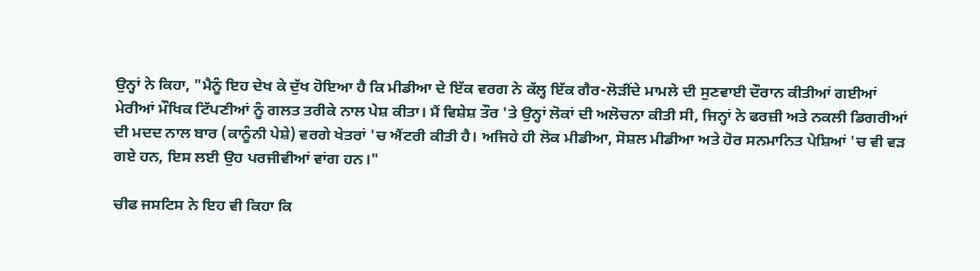ਉਨ੍ਹਾਂ ਨੇ ਕਿਹਾ, "ਮੈਨੂੰ ਇਹ ਦੇਖ ਕੇ ਦੁੱਖ ਹੋਇਆ ਹੈ ਕਿ ਮੀਡੀਆ ਦੇ ਇੱਕ ਵਰਗ ਨੇ ਕੱਲ੍ਹ ਇੱਕ ਗੈਰ-ਲੋੜੀਂਦੇ ਮਾਮਲੇ ਦੀ ਸੁਣਵਾਈ ਦੌਰਾਨ ਕੀਤੀਆਂ ਗਈਆਂ ਮੇਰੀਆਂ ਮੌਖਿਕ ਟਿੱਪਣੀਆਂ ਨੂੰ ਗਲਤ ਤਰੀਕੇ ਨਾਲ ਪੇਸ਼ ਕੀਤਾ। ਮੈਂ ਵਿਸ਼ੇਸ਼ ਤੌਰ 'ਤੇ ਉਨ੍ਹਾਂ ਲੋਕਾਂ ਦੀ ਅਲੋਚਨਾ ਕੀਤੀ ਸੀ, ਜਿਨ੍ਹਾਂ ਨੇ ਫਰਜ਼ੀ ਅਤੇ ਨਕਲੀ ਡਿਗਰੀਆਂ ਦੀ ਮਦਦ ਨਾਲ ਬਾਰ (ਕਾਨੂੰਨੀ ਪੇਸ਼ੇ) ਵਰਗੇ ਖੇਤਰਾਂ 'ਚ ਐਂਟਰੀ ਕੀਤੀ ਹੈ। ਅਜਿਹੇ ਹੀ ਲੋਕ ਮੀਡੀਆ, ਸੋਸ਼ਲ ਮੀਡੀਆ ਅਤੇ ਹੋਰ ਸਨਮਾਨਿਤ ਪੇਸ਼ਿਆਂ 'ਚ ਵੀ ਵੜ ਗਏ ਹਨ, ਇਸ ਲਈ ਉਹ ਪਰਜੀਵੀਆਂ ਵਾਂਗ ਹਨ।"

ਚੀਫ ਜਸਟਿਸ ਨੇ ਇਹ ਵੀ ਕਿਹਾ ਕਿ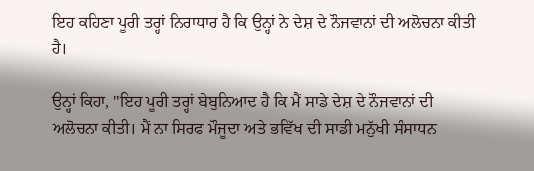ਇਹ ਕਹਿਣਾ ਪੂਰੀ ਤਰ੍ਹਾਂ ਨਿਰਾਧਾਰ ਹੈ ਕਿ ਉਨ੍ਹਾਂ ਨੇ ਦੇਸ਼ ਦੇ ਨੌਜਵਾਨਾਂ ਦੀ ਅਲੋਚਨਾ ਕੀਤੀ ਹੈ।

ਉਨ੍ਹਾਂ ਕਿਹਾ, "ਇਹ ਪੂਰੀ ਤਰ੍ਹਾਂ ਬੇਬੁਨਿਆਦ ਹੈ ਕਿ ਮੈਂ ਸਾਡੇ ਦੇਸ਼ ਦੇ ਨੌਜਵਾਨਾਂ ਦੀ ਅਲੋਚਨਾ ਕੀਤੀ। ਮੈਂ ਨਾ ਸਿਰਫ ਮੌਜੂਦਾ ਅਤੇ ਭਵਿੱਖ ਦੀ ਸਾਡੀ ਮਨੁੱਖੀ ਸੰਸਾਧਨ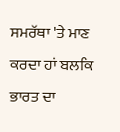ਸਮਰੱਥਾ 'ਤੇ ਮਾਣ ਕਰਦਾ ਹਾਂ ਬਲਕਿ ਭਾਰਤ ਦਾ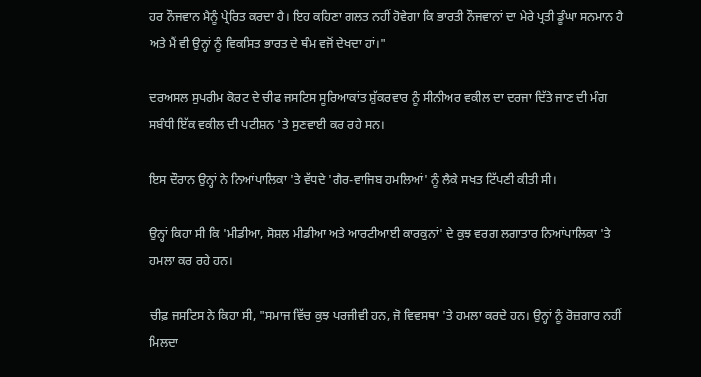ਹਰ ਨੌਜਵਾਨ ਮੈਨੂੰ ਪ੍ਰੇਰਿਤ ਕਰਦਾ ਹੈ। ਇਹ ਕਹਿਣਾ ਗਲਤ ਨਹੀਂ ਹੋਵੇਗਾ ਕਿ ਭਾਰਤੀ ਨੌਜਵਾਨਾਂ ਦਾ ਮੇਰੇ ਪ੍ਰਤੀ ਡੂੰਘਾ ਸਨਮਾਨ ਹੈ ਅਤੇ ਮੈਂ ਵੀ ਉਨ੍ਹਾਂ ਨੂੰ ਵਿਕਸਿਤ ਭਾਰਤ ਦੇ ਥੰਮ ਵਜੋਂ ਦੇਖਦਾ ਹਾਂ।"

ਦਰਅਸਲ ਸੁਪਰੀਮ ਕੋਰਟ ਦੇ ਚੀਫ ਜਸਟਿਸ ਸੂਰਿਆਕਾਂਤ ਸ਼ੁੱਕਰਵਾਰ ਨੂੰ ਸੀਨੀਅਰ ਵਕੀਲ ਦਾ ਦਰਜਾ ਦਿੱਤੇ ਜਾਣ ਦੀ ਮੰਗ ਸਬੰਧੀ ਇੱਕ ਵਕੀਲ ਦੀ ਪਟੀਸ਼ਨ 'ਤੇ ਸੁਣਵਾਈ ਕਰ ਰਹੇ ਸਨ।

ਇਸ ਦੌਰਾਨ ਉਨ੍ਹਾਂ ਨੇ ਨਿਆਂਪਾਲਿਕਾ 'ਤੇ ਵੱਧਦੇ 'ਗੈਰ-ਵਾਜਿਬ ਹਮਲਿਆਂ' ਨੂੰ ਲੈਕੇ ਸਖਤ ਟਿੱਪਣੀ ਕੀਤੀ ਸੀ।

ਉਨ੍ਹਾਂ ਕਿਹਾ ਸੀ ਕਿ 'ਮੀਡੀਆ, ਸੋਸ਼ਲ ਮੀਡੀਆ ਅਤੇ ਆਰਟੀਆਈ ਕਾਰਕੁਨਾਂ' ਦੇ ਕੁਝ ਵਰਗ ਲਗਾਤਾਰ ਨਿਆਂਪਾਲਿਕਾ 'ਤੇ ਹਮਲਾ ਕਰ ਰਹੇ ਹਨ।

ਚੀਫ਼ ਜਸਟਿਸ ਨੇ ਕਿਹਾ ਸੀ, "ਸਮਾਜ ਵਿੱਚ ਕੁਝ ਪਰਜੀਵੀ ਹਨ, ਜੋ ਵਿਵਸਥਾ 'ਤੇ ਹਮਲਾ ਕਰਦੇ ਹਨ। ਉਨ੍ਹਾਂ ਨੂੰ ਰੋਜ਼ਗਾਰ ਨਹੀਂ ਮਿਲਦਾ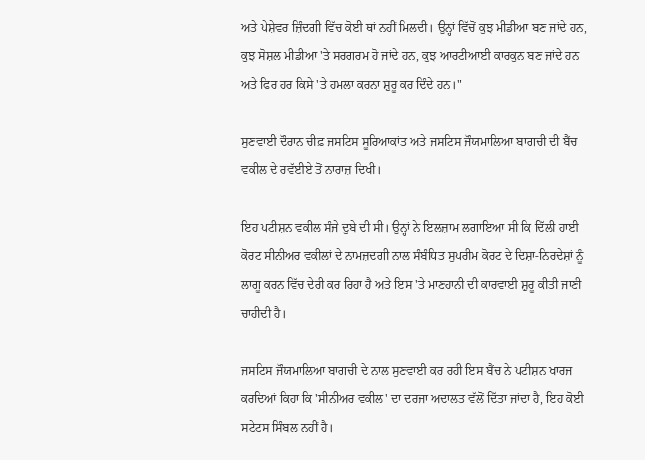ਅਤੇ ਪੇਸ਼ੇਵਰ ਜ਼ਿੰਦਗੀ ਵਿੱਚ ਕੋਈ ਥਾਂ ਨਹੀਂ ਮਿਲਦੀ। ਉਨ੍ਹਾਂ ਵਿੱਚੋਂ ਕੁਝ ਮੀਡੀਆ ਬਣ ਜਾਂਦੇ ਹਨ, ਕੁਝ ਸੋਸ਼ਲ ਮੀਡੀਆ 'ਤੇ ਸਰਗਰਮ ਹੋ ਜਾਂਦੇ ਹਨ, ਕੁਝ ਆਰਟੀਆਈ ਕਾਰਕੁਨ ਬਣ ਜਾਂਦੇ ਹਨ ਅਤੇ ਫਿਰ ਹਰ ਕਿਸੇ 'ਤੇ ਹਮਲਾ ਕਰਨਾ ਸ਼ੁਰੂ ਕਰ ਦਿੰਦੇ ਹਨ।"

ਸੁਣਵਾਈ ਦੌਰਾਨ ਚੀਫ਼ ਜਸਟਿਸ ਸੂਰਿਆਕਾਂਤ ਅਤੇ ਜਸਟਿਸ ਜੌਯਮਾਲਿਆ ਬਾਗਚੀ ਦੀ ਬੈਂਚ ਵਕੀਲ ਦੇ ਰਵੱਈਏ ਤੋਂ ਨਾਰਾਜ਼ ਦਿਖੀ।

ਇਹ ਪਟੀਸ਼ਨ ਵਕੀਲ ਸੰਜੇ ਦੁਬੇ ਦੀ ਸੀ। ਉਨ੍ਹਾਂ ਨੇ ਇਲਜ਼ਾਮ ਲਗਾਇਆ ਸੀ ਕਿ ਦਿੱਲੀ ਹਾਈ ਕੋਰਟ ਸੀਨੀਅਰ ਵਕੀਲਾਂ ਦੇ ਨਾਮਜ਼ਦਗੀ ਨਾਲ ਸੰਬੰਧਿਤ ਸੁਪਰੀਮ ਕੋਰਟ ਦੇ ਦਿਸ਼ਾ-ਨਿਰਦੇਸ਼ਾਂ ਨੂੰ ਲਾਗੂ ਕਰਨ ਵਿੱਚ ਦੇਰੀ ਕਰ ਰਿਹਾ ਹੈ ਅਤੇ ਇਸ 'ਤੇ ਮਾਣਹਾਨੀ ਦੀ ਕਾਰਵਾਈ ਸ਼ੁਰੂ ਕੀਤੀ ਜਾਣੀ ਚਾਹੀਦੀ ਹੈ।

ਜਸਟਿਸ ਜੌਯਮਾਲਿਆ ਬਾਗਚੀ ਦੇ ਨਾਲ ਸੁਣਵਾਈ ਕਰ ਰਹੀ ਇਸ ਬੈਂਚ ਨੇ ਪਟੀਸ਼ਨ ਖਾਰਜ ਕਰਦਿਆਂ ਕਿਹਾ ਕਿ 'ਸੀਨੀਅਰ ਵਕੀਲ' ਦਾ ਦਰਜਾ ਅਦਾਲਤ ਵੱਲੋਂ ਦਿੱਤਾ ਜਾਂਦਾ ਹੈ, ਇਹ ਕੋਈ ਸਟੇਟਸ ਸਿੰਬਲ ਨਹੀਂ ਹੈ।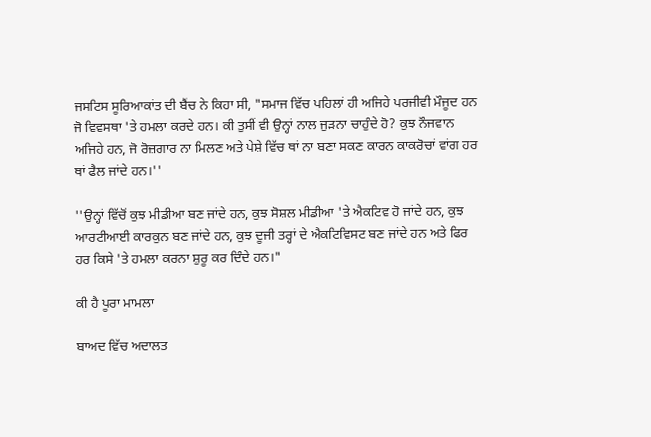ਜਸਟਿਸ ਸੂਰਿਆਕਾਂਤ ਦੀ ਬੈਂਚ ਨੇ ਕਿਹਾ ਸੀ, "ਸਮਾਜ ਵਿੱਚ ਪਹਿਲਾਂ ਹੀ ਅਜਿਹੇ ਪਰਜੀਵੀ ਮੌਜੂਦ ਹਨ ਜੋ ਵਿਵਸਥਾ 'ਤੇ ਹਮਲਾ ਕਰਦੇ ਹਨ। ਕੀ ਤੁਸੀਂ ਵੀ ਉਨ੍ਹਾਂ ਨਾਲ ਜੁੜਨਾ ਚਾਹੁੰਦੇ ਹੋ? ਕੁਝ ਨੌਜਵਾਨ ਅਜਿਹੇ ਹਨ, ਜੋ ਰੋਜ਼ਗਾਰ ਨਾ ਮਿਲਣ ਅਤੇ ਪੇਸ਼ੇ ਵਿੱਚ ਥਾਂ ਨਾ ਬਣਾ ਸਕਣ ਕਾਰਨ ਕਾਕਰੋਚਾਂ ਵਾਂਗ ਹਰ ਥਾਂ ਫੈਲ ਜਾਂਦੇ ਹਨ।''

''ਉਨ੍ਹਾਂ ਵਿੱਚੋਂ ਕੁਝ ਮੀਡੀਆ ਬਣ ਜਾਂਦੇ ਹਨ, ਕੁਝ ਸੋਸ਼ਲ ਮੀਡੀਆ 'ਤੇ ਐਕਟਿਵ ਹੋ ਜਾਂਦੇ ਹਨ, ਕੁਝ ਆਰਟੀਆਈ ਕਾਰਕੁਨ ਬਣ ਜਾਂਦੇ ਹਨ, ਕੁਝ ਦੂਜੀ ਤਰ੍ਹਾਂ ਦੇ ਐਕਟਿਵਿਸਟ ਬਣ ਜਾਂਦੇ ਹਨ ਅਤੇ ਫਿਰ ਹਰ ਕਿਸੇ 'ਤੇ ਹਮਲਾ ਕਰਨਾ ਸ਼ੁਰੂ ਕਰ ਦਿੰਦੇ ਹਨ।"

ਕੀ ਹੈ ਪੂਰਾ ਮਾਮਲਾ

ਬਾਅਦ ਵਿੱਚ ਅਦਾਲਤ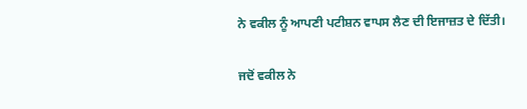ਨੇ ਵਕੀਲ ਨੂੰ ਆਪਣੀ ਪਟੀਸ਼ਨ ਵਾਪਸ ਲੈਣ ਦੀ ਇਜਾਜ਼ਤ ਦੇ ਦਿੱਤੀ।

ਜਦੋਂ ਵਕੀਲ ਨੇ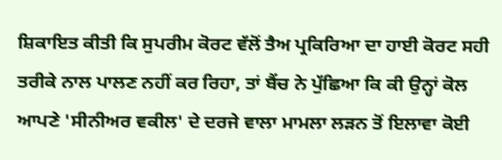ਸ਼ਿਕਾਇਤ ਕੀਤੀ ਕਿ ਸੁਪਰੀਮ ਕੋਰਟ ਵੱਲੋਂ ਤੈਅ ਪ੍ਰਕਿਰਿਆ ਦਾ ਹਾਈ ਕੋਰਟ ਸਹੀ ਤਰੀਕੇ ਨਾਲ ਪਾਲਣ ਨਹੀਂ ਕਰ ਰਿਹਾ, ਤਾਂ ਬੈਂਚ ਨੇ ਪੁੱਛਿਆ ਕਿ ਕੀ ਉਨ੍ਹਾਂ ਕੋਲ ਆਪਣੇ 'ਸੀਨੀਅਰ ਵਕੀਲ' ਦੇ ਦਰਜੇ ਵਾਲਾ ਮਾਮਲਾ ਲੜਨ ਤੋਂ ਇਲਾਵਾ ਕੋਈ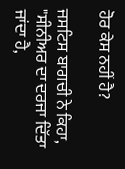ਹੋਰ ਕੇਸ ਨਹੀਂ ਹੈ?

ਜਸਟਿਸ ਬਾਗਚੀ ਨੇ ਕਿਹਾ, "ਸੀਨੀਅਰ ਦਾ ਦਰਜਾ ਦਿੱਤਾ ਜਾਂਦਾ ਹੈ,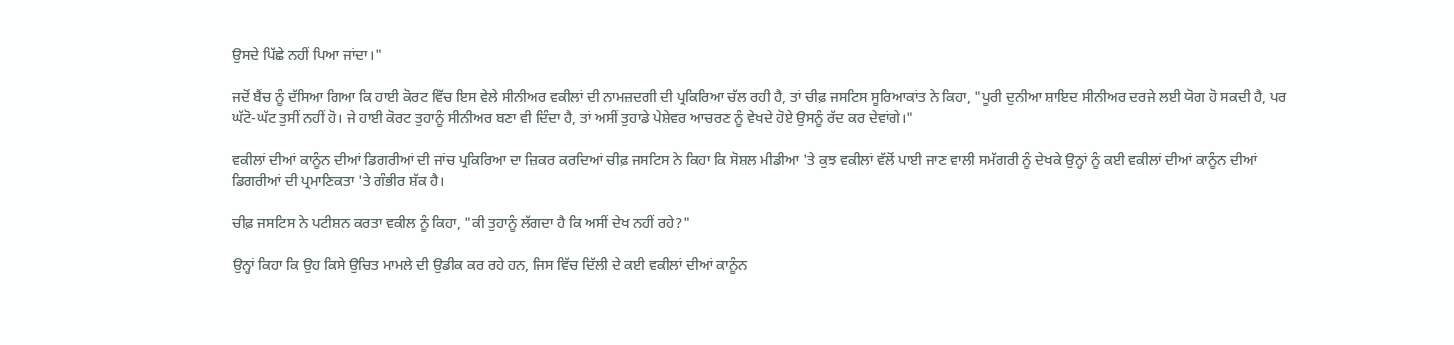ਉਸਦੇ ਪਿੱਛੇ ਨਹੀਂ ਪਿਆ ਜਾਂਦਾ।"

ਜਦੋਂ ਬੈਂਚ ਨੂੰ ਦੱਸਿਆ ਗਿਆ ਕਿ ਹਾਈ ਕੋਰਟ ਵਿੱਚ ਇਸ ਵੇਲੇ ਸੀਨੀਅਰ ਵਕੀਲਾਂ ਦੀ ਨਾਮਜ਼ਦਗੀ ਦੀ ਪ੍ਰਕਿਰਿਆ ਚੱਲ ਰਹੀ ਹੈ, ਤਾਂ ਚੀਫ਼ ਜਸਟਿਸ ਸੂਰਿਆਕਾਂਤ ਨੇ ਕਿਹਾ, "ਪੂਰੀ ਦੁਨੀਆ ਸ਼ਾਇਦ ਸੀਨੀਅਰ ਦਰਜੇ ਲਈ ਯੋਗ ਹੋ ਸਕਦੀ ਹੈ, ਪਰ ਘੱਟੋ-ਘੱਟ ਤੁਸੀਂ ਨਹੀਂ ਹੋ। ਜੇ ਹਾਈ ਕੋਰਟ ਤੁਹਾਨੂੰ ਸੀਨੀਅਰ ਬਣਾ ਵੀ ਦਿੰਦਾ ਹੈ, ਤਾਂ ਅਸੀਂ ਤੁਹਾਡੇ ਪੇਸ਼ੇਵਰ ਆਚਰਣ ਨੂੰ ਵੇਖਦੇ ਹੋਏ ਉਸਨੂੰ ਰੱਦ ਕਰ ਦੇਵਾਂਗੇ।"

ਵਕੀਲਾਂ ਦੀਆਂ ਕਾਨੂੰਨ ਦੀਆਂ ਡਿਗਰੀਆਂ ਦੀ ਜਾਂਚ ਪ੍ਰਕਿਰਿਆ ਦਾ ਜ਼ਿਕਰ ਕਰਦਿਆਂ ਚੀਫ਼ ਜਸਟਿਸ ਨੇ ਕਿਹਾ ਕਿ ਸੋਸ਼ਲ ਮੀਡੀਆ 'ਤੇ ਕੁਝ ਵਕੀਲਾਂ ਵੱਲੋਂ ਪਾਈ ਜਾਣ ਵਾਲੀ ਸਮੱਗਰੀ ਨੂੰ ਦੇਖਕੇ ਉਨ੍ਹਾਂ ਨੂੰ ਕਈ ਵਕੀਲਾਂ ਦੀਆਂ ਕਾਨੂੰਨ ਦੀਆਂ ਡਿਗਰੀਆਂ ਦੀ ਪ੍ਰਮਾਣਿਕਤਾ 'ਤੇ ਗੰਭੀਰ ਸ਼ੱਕ ਹੈ।

ਚੀਫ਼ ਜਸਟਿਸ ਨੇ ਪਟੀਸ਼ਨ ਕਰਤਾ ਵਕੀਲ ਨੂੰ ਕਿਹਾ, "ਕੀ ਤੁਹਾਨੂੰ ਲੱਗਦਾ ਹੈ ਕਿ ਅਸੀਂ ਦੇਖ ਨਹੀਂ ਰਹੇ?"

ਉਨ੍ਹਾਂ ਕਿਹਾ ਕਿ ਉਹ ਕਿਸੇ ਉਚਿਤ ਮਾਮਲੇ ਦੀ ਉਡੀਕ ਕਰ ਰਹੇ ਹਨ, ਜਿਸ ਵਿੱਚ ਦਿੱਲੀ ਦੇ ਕਈ ਵਕੀਲਾਂ ਦੀਆਂ ਕਾਨੂੰਨ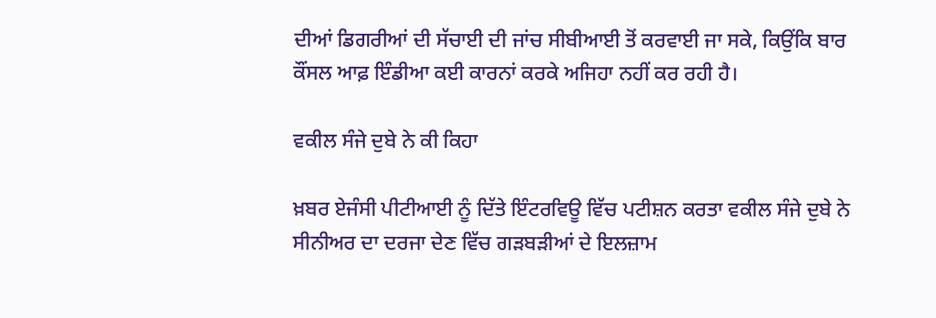ਦੀਆਂ ਡਿਗਰੀਆਂ ਦੀ ਸੱਚਾਈ ਦੀ ਜਾਂਚ ਸੀਬੀਆਈ ਤੋਂ ਕਰਵਾਈ ਜਾ ਸਕੇ, ਕਿਉਂਕਿ ਬਾਰ ਕੌਂਸਲ ਆਫ਼ ਇੰਡੀਆ ਕਈ ਕਾਰਨਾਂ ਕਰਕੇ ਅਜਿਹਾ ਨਹੀਂ ਕਰ ਰਹੀ ਹੈ।

ਵਕੀਲ ਸੰਜੇ ਦੁਬੇ ਨੇ ਕੀ ਕਿਹਾ

ਖ਼ਬਰ ਏਜੰਸੀ ਪੀਟੀਆਈ ਨੂੰ ਦਿੱਤੇ ਇੰਟਰਵਿਊ ਵਿੱਚ ਪਟੀਸ਼ਨ ਕਰਤਾ ਵਕੀਲ ਸੰਜੇ ਦੁਬੇ ਨੇ ਸੀਨੀਅਰ ਦਾ ਦਰਜਾ ਦੇਣ ਵਿੱਚ ਗੜਬੜੀਆਂ ਦੇ ਇਲਜ਼ਾਮ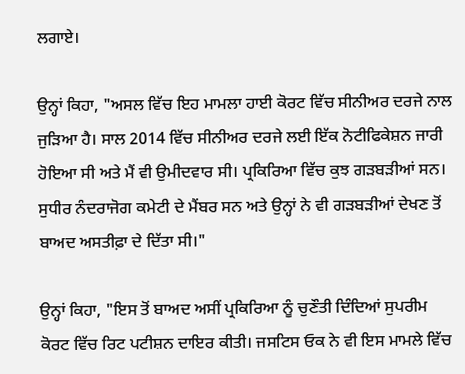ਲਗਾਏ।

ਉਨ੍ਹਾਂ ਕਿਹਾ, "ਅਸਲ ਵਿੱਚ ਇਹ ਮਾਮਲਾ ਹਾਈ ਕੋਰਟ ਵਿੱਚ ਸੀਨੀਅਰ ਦਰਜੇ ਨਾਲ ਜੁੜਿਆ ਹੈ। ਸਾਲ 2014 ਵਿੱਚ ਸੀਨੀਅਰ ਦਰਜੇ ਲਈ ਇੱਕ ਨੋਟੀਫਿਕੇਸ਼ਨ ਜਾਰੀ ਹੋਇਆ ਸੀ ਅਤੇ ਮੈਂ ਵੀ ਉਮੀਦਵਾਰ ਸੀ। ਪ੍ਰਕਿਰਿਆ ਵਿੱਚ ਕੁਝ ਗੜਬੜੀਆਂ ਸਨ। ਸੁਧੀਰ ਨੰਦਰਾਜੋਗ ਕਮੇਟੀ ਦੇ ਮੈਂਬਰ ਸਨ ਅਤੇ ਉਨ੍ਹਾਂ ਨੇ ਵੀ ਗੜਬੜੀਆਂ ਦੇਖਣ ਤੋਂ ਬਾਅਦ ਅਸਤੀਫ਼ਾ ਦੇ ਦਿੱਤਾ ਸੀ।"

ਉਨ੍ਹਾਂ ਕਿਹਾ, "ਇਸ ਤੋਂ ਬਾਅਦ ਅਸੀਂ ਪ੍ਰਕਿਰਿਆ ਨੂੰ ਚੁਣੌਤੀ ਦਿੰਦਿਆਂ ਸੁਪਰੀਮ ਕੋਰਟ ਵਿੱਚ ਰਿਟ ਪਟੀਸ਼ਨ ਦਾਇਰ ਕੀਤੀ। ਜਸਟਿਸ ਓਕ ਨੇ ਵੀ ਇਸ ਮਾਮਲੇ ਵਿੱਚ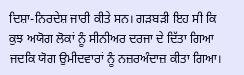ਦਿਸ਼ਾ-ਨਿਰਦੇਸ਼ ਜਾਰੀ ਕੀਤੇ ਸਨ। ਗੜਬੜੀ ਇਹ ਸੀ ਕਿ ਕੁਝ ਅਯੋਗ ਲੋਕਾਂ ਨੂੰ ਸੀਨੀਅਰ ਦਰਜਾ ਦੇ ਦਿੱਤਾ ਗਿਆ ਜਦਕਿ ਯੋਗ ਉਮੀਦਵਾਰਾਂ ਨੂੰ ਨਜ਼ਰਅੰਦਾਜ਼ ਕੀਤਾ ਗਿਆ।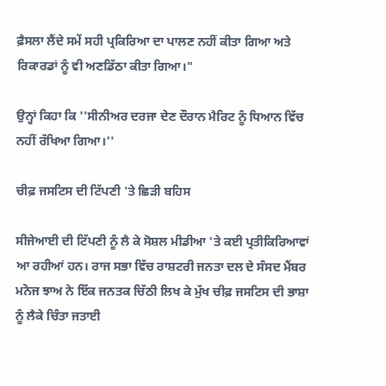ਫ਼ੈਸਲਾ ਲੈਂਦੇ ਸਮੇਂ ਸਹੀ ਪ੍ਰਕਿਰਿਆ ਦਾ ਪਾਲਣ ਨਹੀਂ ਕੀਤਾ ਗਿਆ ਅਤੇ ਰਿਕਾਰਡਾਂ ਨੂੰ ਵੀ ਅਣਡਿੱਠਾ ਕੀਤਾ ਗਿਆ।"

ਉਨ੍ਹਾਂ ਕਿਹਾ ਕਿ ''ਸੀਨੀਅਰ ਦਰਜਾ ਦੇਣ ਦੌਰਾਨ ਮੈਰਿਟ ਨੂੰ ਧਿਆਨ ਵਿੱਚ ਨਹੀਂ ਰੱਖਿਆ ਗਿਆ।''

ਚੀਫ਼ ਜਸਟਿਸ ਦੀ ਟਿੱਪਣੀ 'ਤੇ ਛਿੜੀ ਬਹਿਸ

ਸੀਜੇਆਈ ਦੀ ਟਿੱਪਣੀ ਨੂੰ ਲੈ ਕੇ ਸੋਸ਼ਲ ਮੀਡੀਆ 'ਤੇ ਕਈ ਪ੍ਰਤੀਕਿਰਿਆਵਾਂ ਆ ਰਹੀਆਂ ਹਨ। ਰਾਜ ਸਭਾ ਵਿੱਚ ਰਾਸ਼ਟਰੀ ਜਨਤਾ ਦਲ ਦੇ ਸੰਸਦ ਮੈਂਬਰ ਮਨੋਜ ਝਾਅ ਨੇ ਇੱਕ ਜਨਤਕ ਚਿੱਠੀ ਲਿਖ ਕੇ ਮੁੱਖ ਚੀਫ਼ ਜਸਟਿਸ ਦੀ ਭਾਸ਼ਾ ਨੂੰ ਲੈਕੇ ਚਿੰਤਾ ਜਤਾਈ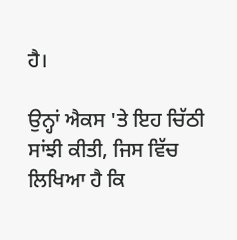ਹੈ।

ਉਨ੍ਹਾਂ ਐਕਸ 'ਤੇ ਇਹ ਚਿੱਠੀ ਸਾਂਝੀ ਕੀਤੀ, ਜਿਸ ਵਿੱਚ ਲਿਖਿਆ ਹੈ ਕਿ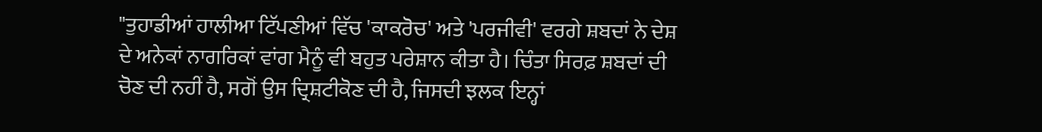"ਤੁਹਾਡੀਆਂ ਹਾਲੀਆ ਟਿੱਪਣੀਆਂ ਵਿੱਚ 'ਕਾਕਰੋਚ' ਅਤੇ 'ਪਰਜੀਵੀ' ਵਰਗੇ ਸ਼ਬਦਾਂ ਨੇ ਦੇਸ਼ ਦੇ ਅਨੇਕਾਂ ਨਾਗਰਿਕਾਂ ਵਾਂਗ ਮੈਨੂੰ ਵੀ ਬਹੁਤ ਪਰੇਸ਼ਾਨ ਕੀਤਾ ਹੈ। ਚਿੰਤਾ ਸਿਰਫ਼ ਸ਼ਬਦਾਂ ਦੀ ਚੋਣ ਦੀ ਨਹੀਂ ਹੈ, ਸਗੋਂ ਉਸ ਦ੍ਰਿਸ਼ਟੀਕੋਣ ਦੀ ਹੈ, ਜਿਸਦੀ ਝਲਕ ਇਨ੍ਹਾਂ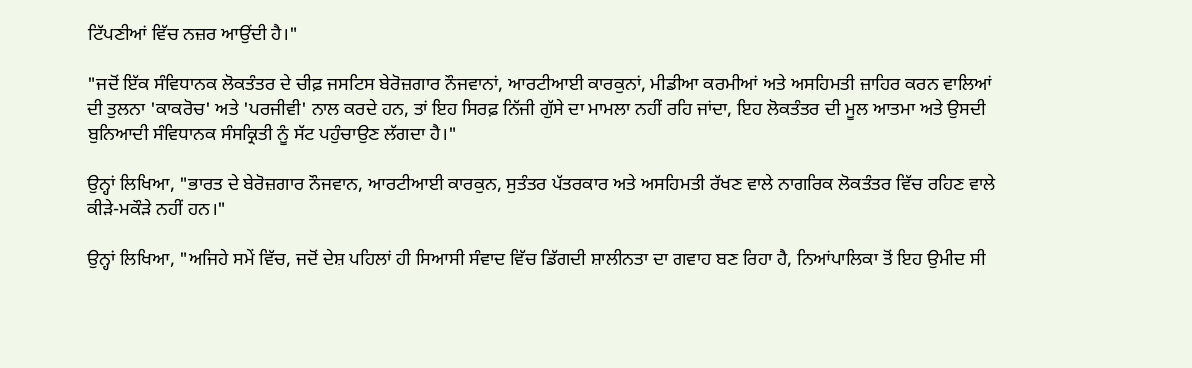ਟਿੱਪਣੀਆਂ ਵਿੱਚ ਨਜ਼ਰ ਆਉਂਦੀ ਹੈ।"

"ਜਦੋਂ ਇੱਕ ਸੰਵਿਧਾਨਕ ਲੋਕਤੰਤਰ ਦੇ ਚੀਫ਼ ਜਸਟਿਸ ਬੇਰੋਜ਼ਗਾਰ ਨੌਜਵਾਨਾਂ, ਆਰਟੀਆਈ ਕਾਰਕੁਨਾਂ, ਮੀਡੀਆ ਕਰਮੀਆਂ ਅਤੇ ਅਸਹਿਮਤੀ ਜ਼ਾਹਿਰ ਕਰਨ ਵਾਲਿਆਂ ਦੀ ਤੁਲਨਾ 'ਕਾਕਰੋਚ' ਅਤੇ 'ਪਰਜੀਵੀ' ਨਾਲ ਕਰਦੇ ਹਨ, ਤਾਂ ਇਹ ਸਿਰਫ਼ ਨਿੱਜੀ ਗੁੱਸੇ ਦਾ ਮਾਮਲਾ ਨਹੀਂ ਰਹਿ ਜਾਂਦਾ, ਇਹ ਲੋਕਤੰਤਰ ਦੀ ਮੂਲ ਆਤਮਾ ਅਤੇ ਉਸਦੀ ਬੁਨਿਆਦੀ ਸੰਵਿਧਾਨਕ ਸੰਸਕ੍ਰਿਤੀ ਨੂੰ ਸੱਟ ਪਹੁੰਚਾਉਣ ਲੱਗਦਾ ਹੈ।"

ਉਨ੍ਹਾਂ ਲਿਖਿਆ, "ਭਾਰਤ ਦੇ ਬੇਰੋਜ਼ਗਾਰ ਨੌਜਵਾਨ, ਆਰਟੀਆਈ ਕਾਰਕੁਨ, ਸੁਤੰਤਰ ਪੱਤਰਕਾਰ ਅਤੇ ਅਸਹਿਮਤੀ ਰੱਖਣ ਵਾਲੇ ਨਾਗਰਿਕ ਲੋਕਤੰਤਰ ਵਿੱਚ ਰਹਿਣ ਵਾਲੇ ਕੀੜੇ-ਮਕੌੜੇ ਨਹੀਂ ਹਨ।"

ਉਨ੍ਹਾਂ ਲਿਖਿਆ, "ਅਜਿਹੇ ਸਮੇਂ ਵਿੱਚ, ਜਦੋਂ ਦੇਸ਼ ਪਹਿਲਾਂ ਹੀ ਸਿਆਸੀ ਸੰਵਾਦ ਵਿੱਚ ਡਿੱਗਦੀ ਸ਼ਾਲੀਨਤਾ ਦਾ ਗਵਾਹ ਬਣ ਰਿਹਾ ਹੈ, ਨਿਆਂਪਾਲਿਕਾ ਤੋਂ ਇਹ ਉਮੀਦ ਸੀ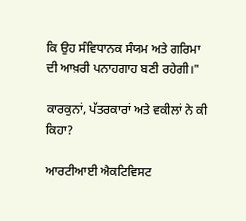ਕਿ ਉਹ ਸੰਵਿਧਾਨਕ ਸੰਯਮ ਅਤੇ ਗਰਿਮਾ ਦੀ ਆਖ਼ਰੀ ਪਨਾਹਗਾਹ ਬਣੀ ਰਹੇਗੀ।"

ਕਾਰਕੁਨਾਂ, ਪੱਤਰਕਾਰਾਂ ਅਤੇ ਵਕੀਲਾਂ ਨੇ ਕੀ ਕਿਹਾ?

ਆਰਟੀਆਈ ਐਕਟਿਵਿਸਟ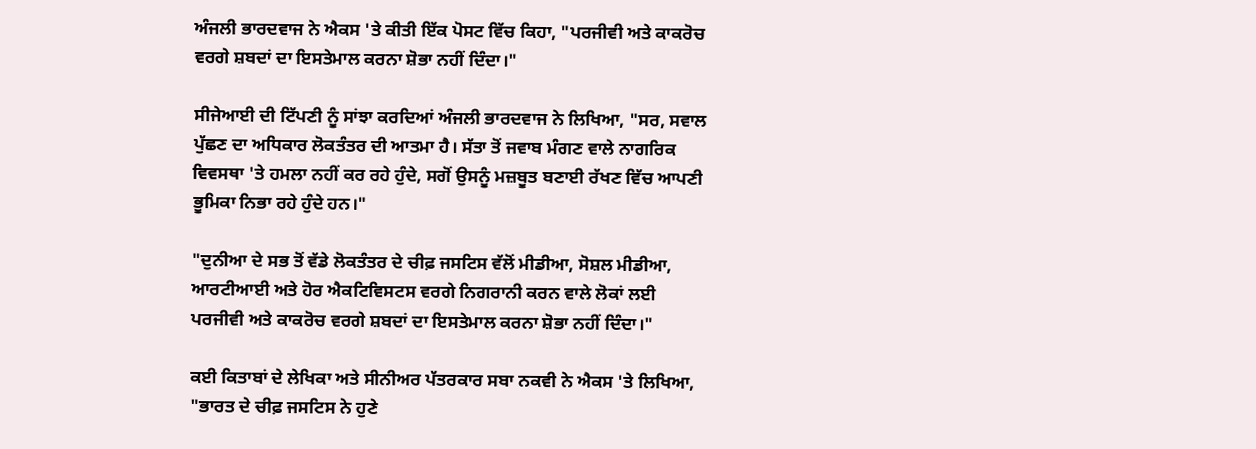ਅੰਜਲੀ ਭਾਰਦਵਾਜ ਨੇ ਐਕਸ 'ਤੇ ਕੀਤੀ ਇੱਕ ਪੋਸਟ ਵਿੱਚ ਕਿਹਾ, "ਪਰਜੀਵੀ ਅਤੇ ਕਾਕਰੋਚ ਵਰਗੇ ਸ਼ਬਦਾਂ ਦਾ ਇਸਤੇਮਾਲ ਕਰਨਾ ਸ਼ੋਭਾ ਨਹੀਂ ਦਿੰਦਾ।"

ਸੀਜੇਆਈ ਦੀ ਟਿੱਪਣੀ ਨੂੰ ਸਾਂਝਾ ਕਰਦਿਆਂ ਅੰਜਲੀ ਭਾਰਦਵਾਜ ਨੇ ਲਿਖਿਆ, "ਸਰ, ਸਵਾਲ ਪੁੱਛਣ ਦਾ ਅਧਿਕਾਰ ਲੋਕਤੰਤਰ ਦੀ ਆਤਮਾ ਹੈ। ਸੱਤਾ ਤੋਂ ਜਵਾਬ ਮੰਗਣ ਵਾਲੇ ਨਾਗਰਿਕ ਵਿਵਸਥਾ 'ਤੇ ਹਮਲਾ ਨਹੀਂ ਕਰ ਰਹੇ ਹੁੰਦੇ, ਸਗੋਂ ਉਸਨੂੰ ਮਜ਼ਬੂਤ ਬਣਾਈ ਰੱਖਣ ਵਿੱਚ ਆਪਣੀ ਭੂਮਿਕਾ ਨਿਭਾ ਰਹੇ ਹੁੰਦੇ ਹਨ।"

"ਦੁਨੀਆ ਦੇ ਸਭ ਤੋਂ ਵੱਡੇ ਲੋਕਤੰਤਰ ਦੇ ਚੀਫ਼ ਜਸਟਿਸ ਵੱਲੋਂ ਮੀਡੀਆ, ਸੋਸ਼ਲ ਮੀਡੀਆ, ਆਰਟੀਆਈ ਅਤੇ ਹੋਰ ਐਕਟਿਵਿਸਟਸ ਵਰਗੇ ਨਿਗਰਾਨੀ ਕਰਨ ਵਾਲੇ ਲੋਕਾਂ ਲਈ ਪਰਜੀਵੀ ਅਤੇ ਕਾਕਰੋਚ ਵਰਗੇ ਸ਼ਬਦਾਂ ਦਾ ਇਸਤੇਮਾਲ ਕਰਨਾ ਸ਼ੋਭਾ ਨਹੀਂ ਦਿੰਦਾ।"

ਕਈ ਕਿਤਾਬਾਂ ਦੇ ਲੇਖਿਕਾ ਅਤੇ ਸੀਨੀਅਰ ਪੱਤਰਕਾਰ ਸਬਾ ਨਕਵੀ ਨੇ ਐਕਸ 'ਤੇ ਲਿਖਿਆ, "ਭਾਰਤ ਦੇ ਚੀਫ਼ ਜਸਟਿਸ ਨੇ ਹੁਣੇ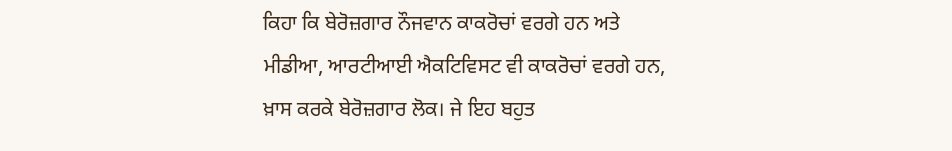ਕਿਹਾ ਕਿ ਬੇਰੋਜ਼ਗਾਰ ਨੌਜਵਾਨ ਕਾਕਰੋਚਾਂ ਵਰਗੇ ਹਨ ਅਤੇ ਮੀਡੀਆ, ਆਰਟੀਆਈ ਐਕਟਿਵਿਸਟ ਵੀ ਕਾਕਰੋਚਾਂ ਵਰਗੇ ਹਨ, ਖ਼ਾਸ ਕਰਕੇ ਬੇਰੋਜ਼ਗਾਰ ਲੋਕ। ਜੇ ਇਹ ਬਹੁਤ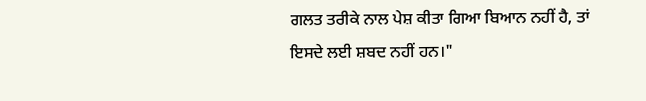ਗਲਤ ਤਰੀਕੇ ਨਾਲ ਪੇਸ਼ ਕੀਤਾ ਗਿਆ ਬਿਆਨ ਨਹੀਂ ਹੈ, ਤਾਂ ਇਸਦੇ ਲਈ ਸ਼ਬਦ ਨਹੀਂ ਹਨ।"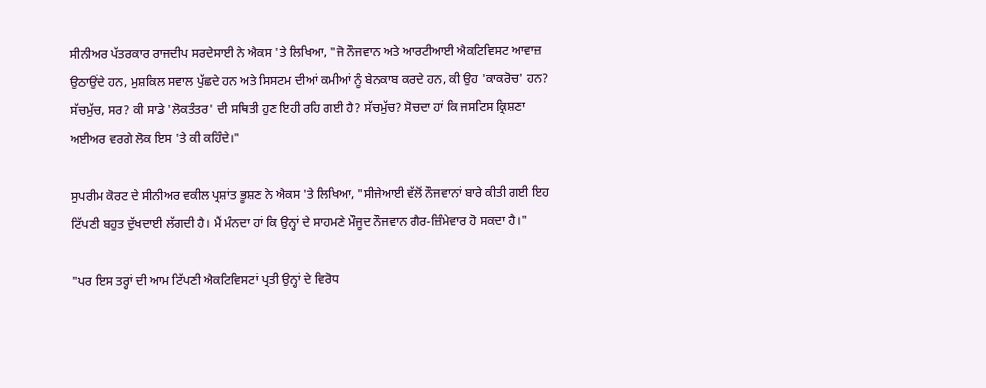ਸੀਨੀਅਰ ਪੱਤਰਕਾਰ ਰਾਜਦੀਪ ਸਰਦੇਸਾਈ ਨੇ ਐਕਸ 'ਤੇ ਲਿਖਿਆ, "ਜੋ ਨੌਜਵਾਨ ਅਤੇ ਆਰਟੀਆਈ ਐਕਟਿਵਿਸਟ ਆਵਾਜ਼ ਉਠਾਉਂਦੇ ਹਨ, ਮੁਸ਼ਕਿਲ ਸਵਾਲ ਪੁੱਛਦੇ ਹਨ ਅਤੇ ਸਿਸਟਮ ਦੀਆਂ ਕਮੀਆਂ ਨੂੰ ਬੇਨਕਾਬ ਕਰਦੇ ਹਨ, ਕੀ ਉਹ 'ਕਾਕਰੋਚ' ਹਨ? ਸੱਚਮੁੱਚ, ਸਰ? ਕੀ ਸਾਡੇ 'ਲੋਕਤੰਤਰ' ਦੀ ਸਥਿਤੀ ਹੁਣ ਇਹੀ ਰਹਿ ਗਈ ਹੈ? ਸੱਚਮੁੱਚ? ਸੋਚਦਾ ਹਾਂ ਕਿ ਜਸਟਿਸ ਕ੍ਰਿਸ਼ਣਾ ਅਈਅਰ ਵਰਗੇ ਲੋਕ ਇਸ 'ਤੇ ਕੀ ਕਹਿੰਦੇ।"

ਸੁਪਰੀਮ ਕੋਰਟ ਦੇ ਸੀਨੀਅਰ ਵਕੀਲ ਪ੍ਰਸ਼ਾਂਤ ਭੂਸ਼ਣ ਨੇ ਐਕਸ 'ਤੇ ਲਿਖਿਆ, "ਸੀਜੇਆਈ ਵੱਲੋਂ ਨੌਜਵਾਨਾਂ ਬਾਰੇ ਕੀਤੀ ਗਈ ਇਹ ਟਿੱਪਣੀ ਬਹੁਤ ਦੁੱਖਦਾਈ ਲੱਗਦੀ ਹੈ। ਮੈਂ ਮੰਨਦਾ ਹਾਂ ਕਿ ਉਨ੍ਹਾਂ ਦੇ ਸਾਹਮਣੇ ਮੌਜੂਦ ਨੌਜਵਾਨ ਗੈਰ-ਜ਼ਿੰਮੇਵਾਰ ਹੋ ਸਕਦਾ ਹੈ।"

"ਪਰ ਇਸ ਤਰ੍ਹਾਂ ਦੀ ਆਮ ਟਿੱਪਣੀ ਐਕਟਿਵਿਸਟਾਂ ਪ੍ਰਤੀ ਉਨ੍ਹਾਂ ਦੇ ਵਿਰੋਧ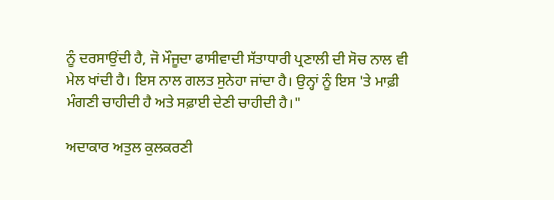ਨੂੰ ਦਰਸਾਉਂਦੀ ਹੈ, ਜੋ ਮੌਜੂਦਾ ਫਾਸੀਵਾਦੀ ਸੱਤਾਧਾਰੀ ਪ੍ਰਣਾਲੀ ਦੀ ਸੋਚ ਨਾਲ ਵੀ ਮੇਲ ਖਾਂਦੀ ਹੈ। ਇਸ ਨਾਲ ਗਲਤ ਸੁਨੇਹਾ ਜਾਂਦਾ ਹੈ। ਉਨ੍ਹਾਂ ਨੂੰ ਇਸ 'ਤੇ ਮਾਫ਼ੀ ਮੰਗਣੀ ਚਾਹੀਦੀ ਹੈ ਅਤੇ ਸਫ਼ਾਈ ਦੇਣੀ ਚਾਹੀਦੀ ਹੈ।"

ਅਦਾਕਾਰ ਅਤੁਲ ਕੁਲਕਰਣੀ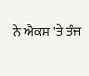ਨੇ ਐਕਸ 'ਤੇ ਤੰਜ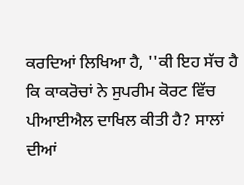ਕਰਦਿਆਂ ਲਿਖਿਆ ਹੈ, ''ਕੀ ਇਹ ਸੱਚ ਹੈ ਕਿ ਕਾਕਰੋਚਾਂ ਨੇ ਸੁਪਰੀਮ ਕੋਰਟ ਵਿੱਚ ਪੀਆਈਐਲ ਦਾਖਿਲ ਕੀਤੀ ਹੈ? ਸਾਲਾਂ ਦੀਆਂ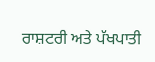ਰਾਸ਼ਟਰੀ ਅਤੇ ਪੱਖਪਾਤੀ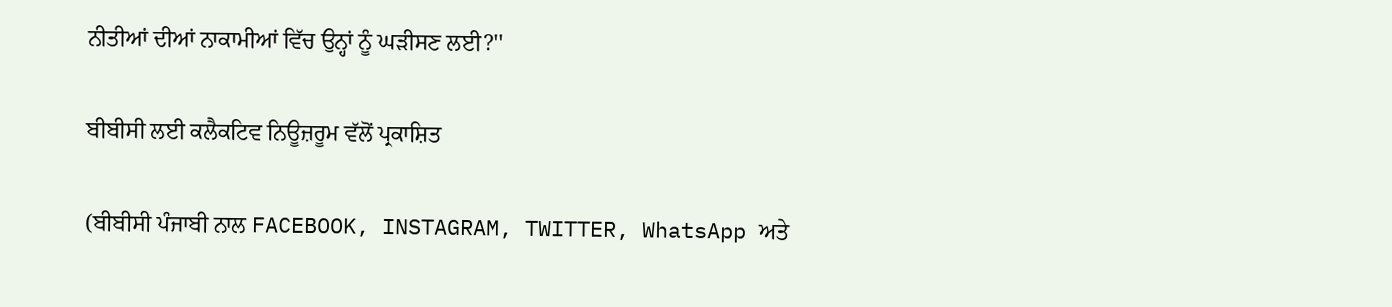ਨੀਤੀਆਂ ਦੀਆਂ ਨਾਕਾਮੀਆਂ ਵਿੱਚ ਉਨ੍ਹਾਂ ਨੂੰ ਘੜੀਸਣ ਲਈ?''

ਬੀਬੀਸੀ ਲਈ ਕਲੈਕਟਿਵ ਨਿਊਜ਼ਰੂਮ ਵੱਲੋਂ ਪ੍ਰਕਾਸ਼ਿਤ

(ਬੀਬੀਸੀ ਪੰਜਾਬੀ ਨਾਲ FACEBOOK, INSTAGRAM, TWITTER, WhatsApp ਅਤੇ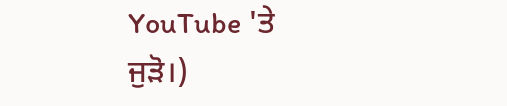YouTube 'ਤੇ ਜੁੜੋ।)